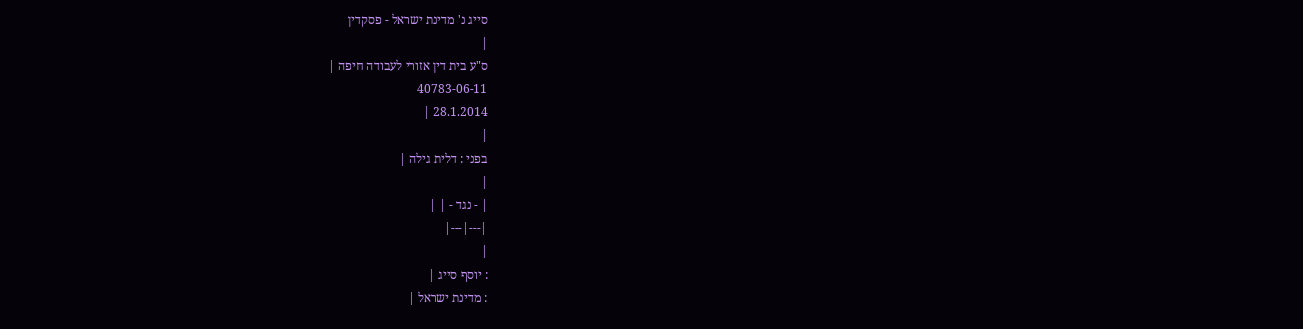סייג נ' מדינת ישראל - פסקדין
|
ס"ע בית דין אזורי לעבודה חיפה |
40783-06-11
28.1.2014 |
|
בפני : דלית גילה |
|
| - נגד - | |
|---|---|
|
: יוסף סייג |
: מדינת ישראל |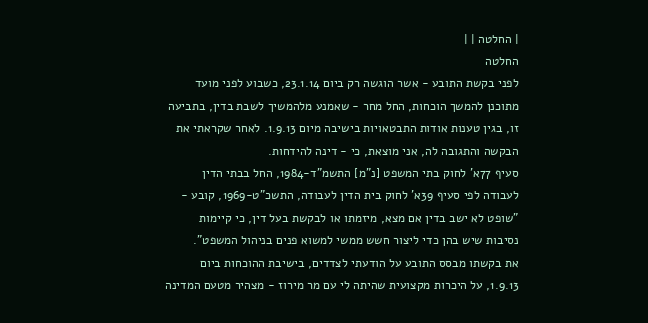| החלטה | |
החלטה
לפני בקשת התובע - אשר הוגשה רק ביום 23.1.14, כשבוע לפני מועד מתוכנן להמשך הוכחות, החל מחר - שאמנע מלהמשיך לשבת בדין, בתביעה זו, בגין טענות אודות התבטאויות בישיבה מיום 1.9.13. לאחר שקראתי את הבקשה והתגובה לה, אני מוצאת, כי - דינה להידחות.
סעיף 77א' לחוק בתי המשפט [נ"מ] התשמ"ד-1984, החל בבתי הדין לעבודה לפי סעיף 39א' לחוק בית הדין לעבודה, התשכ"ט-1969, קובע - "שופט לא ישב בדין אם מצא, מיזמתו או לבקשת בעל דין, כי קיימות נסיבות שיש בהן כדי ליצור חשש ממשי למשוא פנים בניהול המשפט".
את בקשתו מבסס התובע על הודעתי לצדדים, בישיבת ההוכחות ביום 1.9.13, על היכרות מקצועית שהיתה לי עם מר מירוז - מצהיר מטעם המדינה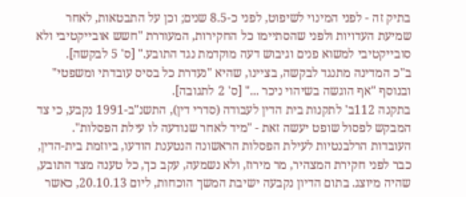בתיק זה - לפני המינוי לשיפוט, לפני כ-8.5 שנים; וכן על התבטאות, לאחר שמיעת העדויות ולפני שהסתיימו כל החקירות, המעוררת "חשש אובייקטיבי ולא סובייקטיבי למשוא פנים וגיבוש דעה מוקדמת נגד התובע." [ס' 5 לבקשה].
ב"כ המדינה מתנגד לבקשה, בציינו, שהיא "נעדרת כל בסיס עובדתי ומשפטי" ובנוסף "אף הוגשה בשיהוי ניכר ..." [ס' 2 לתגובה].
בתקנה 112ב' לתקנות בית הדין לעבודה (סדרי דין), התשנ"ב-1991 נקבע, כי צד המבקש לפסול שופט יעשה זאת - "מיד לאחר שנודעה לו עילת הפסלות". העובדות הרלבנטיות לעילת הפסלות הראשונה הנטענת הודעו, ביוזמת בית-הדין, כבר לפני חקירת המצהיר, מר מירוז, ולא נשמעה, עקב כך, כל טענה מצד התובע, שהיה מיוצג. בתום הדיון נקבעה ישיבת המשך הוכחות, ליום 20.10.13, כאשר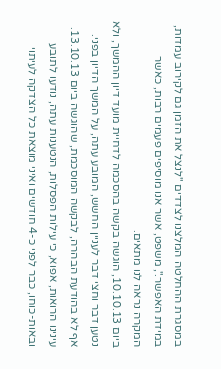במסגרת ההחלטה המלצנו לצדדים "לנצל את הזמן גם לקירוב עמדות, במידת האפשר.", משפט, אשר אנו מוסיפים פעמים רבות, כאשר המקרה נראה לנו מתאים.
ביום 10.10.13, הוגשה בקשה בהסכמה לדחיית מועד דיון ההמשך, ולא נטען דבר וחצי דבר לעניין החשש, המובע עתה, על המשך הדיון בפני. אף לא בהודעת הבהרה, לבקשה המוסכמת, שהוגשה ביום 13.10.13. עינינו הרואות, אפוא, כי עילות הפסלות, הנטענות עתה, נודעו לתובע ובאות-כוחו, כבר לפני כ-4 חודשים ואיני מוצאת כל הצדקה לעיתוי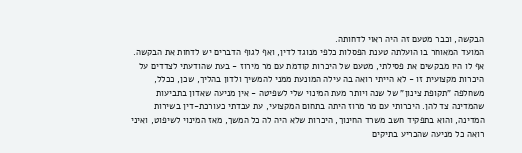הבקשה, וכבר מטעם זה היה ראוי לדחותה.
המועד המאוחר בו הועלתה טענת הפסלות כלפי מנוגד לדין, ואף לגוף הדברים יש לדחות את הבקשה. אף לו היו מבקשים את פסילתי, מטעם של היכרות קודמת עם מר מירוז - בעת שהודעתי לצדדים על היכרות מקצועית זו - לא הייתי רואה בה עילה המונעת ממני להמשיך ולדון בהליך, שכן, ככלל, משחלפה "תקופת צינון" של שנה ויותר מעת המינוי שלי לשפיטה - אין מניעה שאדון בתביעות שהמדינה צד להן. היכרותי עם מר מרוז היתה בתחום המקצועי, עת עבדתי כעורכת-דין בשירות המדינה, והוא בתפקיד חשב משרד החינוך, היכרות שלא היה לה כל המשך, מאז המינוי לשיפוט, ואיני רואה כל מניעה שהכריע בתיקים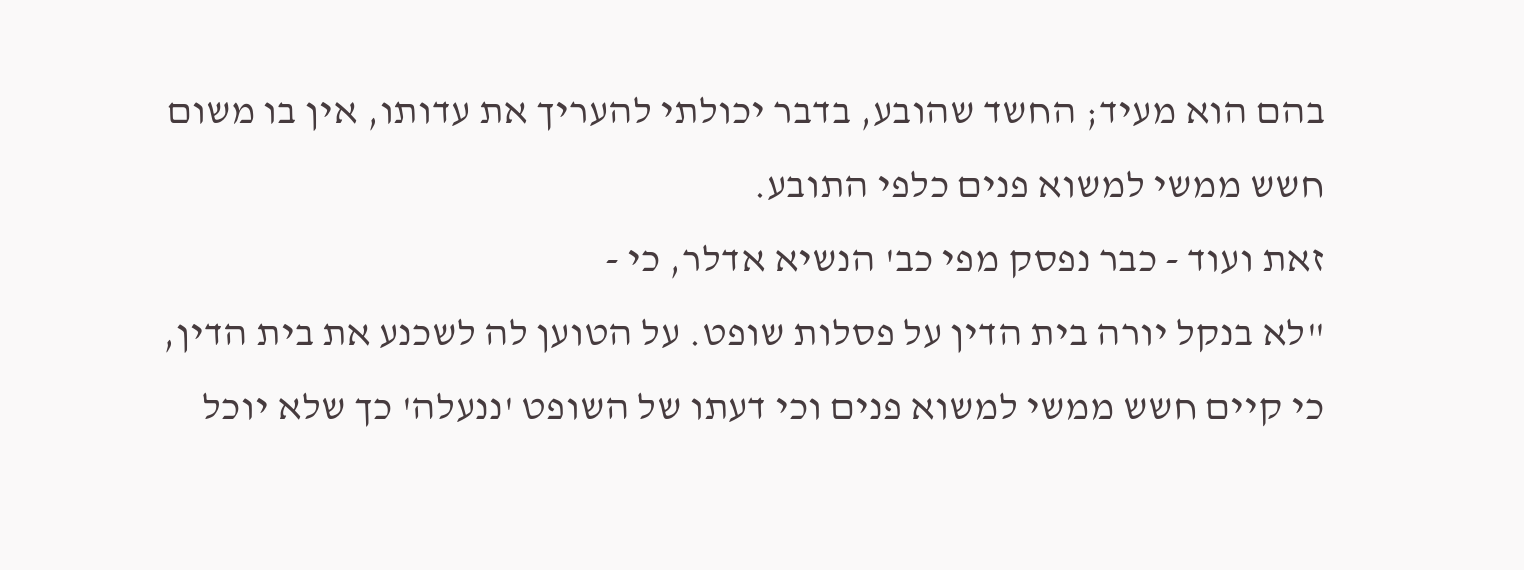בהם הוא מעיד; החשד שהובע, בדבר יכולתי להעריך את עדותו, אין בו משום חשש ממשי למשוא פנים כלפי התובע.
זאת ועוד - כבר נפסק מפי כב' הנשיא אדלר, כי -
"לא בנקל יורה בית הדין על פסלות שופט. על הטוען לה לשכנע את בית הדין, כי קיים חשש ממשי למשוא פנים וכי דעתו של השופט 'ננעלה' כך שלא יוכל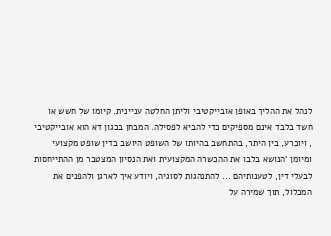לנהל את ההליך באופן אובייקטיבי וליתן החלטה עניינית. קיומו של חשש או חשד בלבד אינם מספיקים כדי להביא לפסילה. המבחן בכגון דא הוא אובייקטיבי , ויוכרע, בין היתר, בהתחשב בהיותו של השופט היושב בדין שופט מקצועי ומיומן 'הנושא בלבו את ההכשרה המקצועית ואת הנסיון המצטבר מן ההתייחסות לבעלי דין, לטענותיהם ... להתנהגות לסוגיה, ויודע איך לארגן ולהפנים את המכלול, תוך שמירה על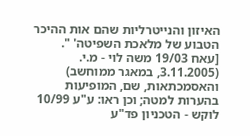האיזון והנייטרליות שהם אות ההיכר הטבוע של מלאכת השפיטה' ".
[עאח 19/03 משה לוי - מ.י. (3.11.2005, במאגר ממוחשב) והאסמכתאות, שם, המופיעות בהערות למטה; וכן ראו: ע"ע 10/99 לוקש - הטכניון פד"ע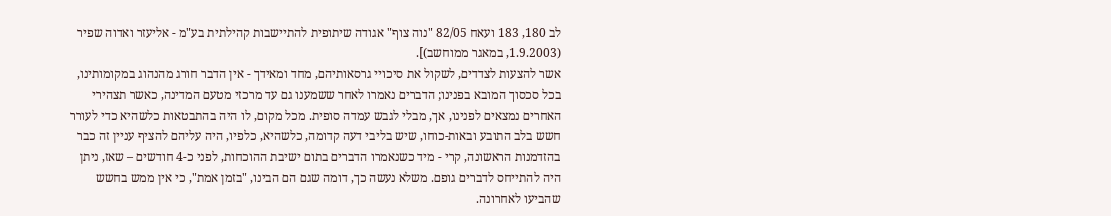לב 180, 183 ועאח 82/05 "נוה צוף" אגודה שיתופית להתיישבות קהילתית בע"מ - אליעזר ואדוה שפיר (1.9.2003, במאגר ממוחשב)].
אשר להצעות לצדדים, לשקול את סיכויי גרסאותיהם, מחד ומאידך - אין הדבר חורג מהנהוג במקומותינו, בכל סכסוך המובא בפנינו; הדברים נאמרו לאחר ששמענו גם עד מרכזי מטעם המדינה, כאשר תצהירי האחרים נמצאים לפנינו, אך, מבלי לגבש עמדה סופית. מכל מקום, לו היה בהתבטאות כלשהיא כדי לעורר חשש בלב התובע ובאות-כוחו, שיש בליבי דעה קדומה, כלשהיא, כלפיו, היה עליהם להציף עניין זה כבר בהזדמנות הראשונה, קרי - מיד כשנאמרו הדברים בתום ישיבת ההוכחות, לפני כ-4 חודשים – שאז, ניתן היה להתייחס לדברים גופם. משלא נעשה כך, דומה שגם הם הבינו, "בזמן אמת", כי אין ממש בחשש שהביעו לאחרונה.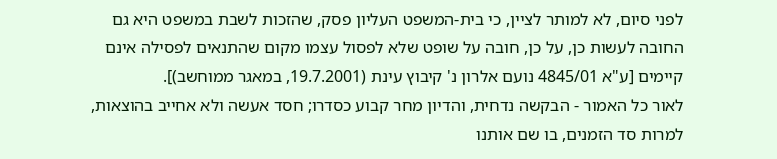לפני סיום, לא למותר לציין, כי בית-המשפט העליון פסק, שהזכות לשבת במשפט היא גם החובה לעשות כן, על כן, חובה על שופט שלא לפסול עצמו מקום שהתנאים לפסילה אינם קיימים [ע"א 4845/01 נועם אלרון נ' קיבוץ עינת (19.7.2001, במאגר ממוחשב)].
לאור כל האמור - הבקשה נדחית, והדיון מחר קבוע כסדרו; חסד אעשה ולא אחייב בהוצאות, למרות סד הזמנים, בו שם אותנו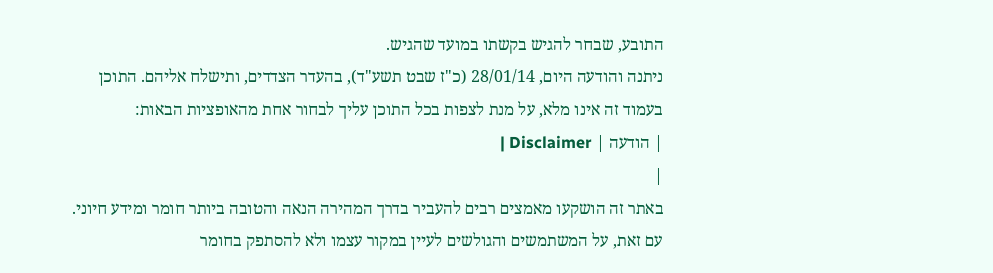התובע, שבחר להגיש בקשתו במועד שהגיש.
ניתנה והודעה היום, 28/01/14 (כ"ז שבט תשע"ד), בהעדר הצדדים, ותישלח אליהם. התוכן בעמוד זה אינו מלא, על מנת לצפות בכל התוכן עליך לבחור אחת מהאופציות הבאות:
| הודעה | Disclaimer |
|
באתר זה הושקעו מאמצים רבים להעביר בדרך המהירה הנאה והטובה ביותר חומר ומידע חיוני. עם זאת, על המשתמשים והגולשים לעיין במקור עצמו ולא להסתפק בחומר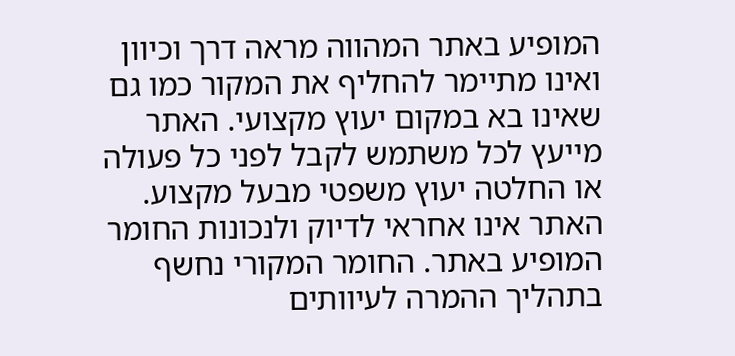המופיע באתר המהווה מראה דרך וכיוון ואינו מתיימר להחליף את המקור כמו גם שאינו בא במקום יעוץ מקצועי. האתר מייעץ לכל משתמש לקבל לפני כל פעולה או החלטה יעוץ משפטי מבעל מקצוע. האתר אינו אחראי לדיוק ולנכונות החומר המופיע באתר. החומר המקורי נחשף בתהליך ההמרה לעיוותים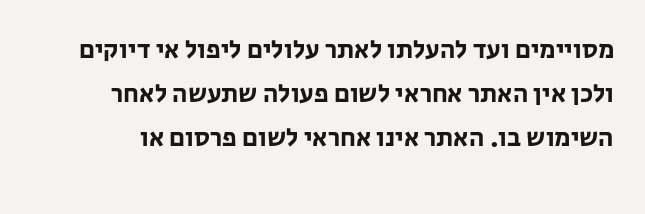מסויימים ועד להעלתו לאתר עלולים ליפול אי דיוקים ולכן אין האתר אחראי לשום פעולה שתעשה לאחר השימוש בו. האתר אינו אחראי לשום פרסום או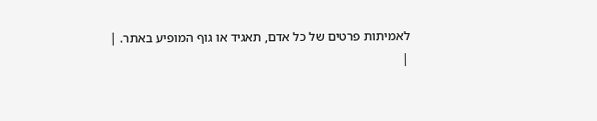לאמיתות פרטים של כל אדם, תאגיד או גוף המופיע באתר. |
|